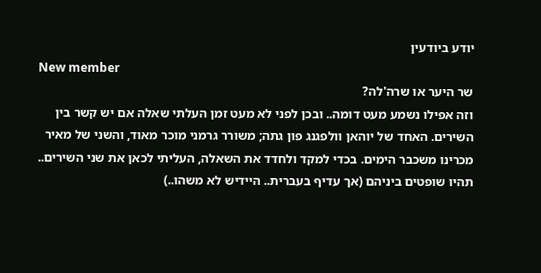יודע ביודעין
New member
שר היער או שרה'לה?
וזה אפילו נשמע מעט דומה.. ובכן לפני לא מעט זמן העלתי שאלה אם יש קשר בין השירים. האחד של יוהאן וולפגנג פון גתה; משורר גרמני מוכר מאוד, והשני של מאיר מכרינו משכבר הימים. בכדי למקד ולחדד את השאלה, העליתי לכאן את שני השירים.. תהיו שופטים ביניהם (אך עדיף בעברית.. היידיש לא משהו..)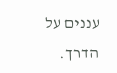עננים על הדרך.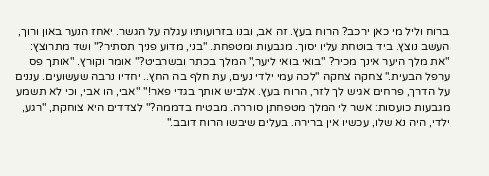ברוח וליל מי כאן ירכב? הרוח בעץ. זה אב, ובנו בזרועותיו עגלה על הגשר. יאחז הנער באון ורוך, העשב נוצץ. ביד בוטחת עליו יסוך. מגבעות ומטפחת. "בני, מדוע פניך תסתיר?" ושד מתרוצץ: "את מלך היער אינך מכיר? "בואי בואי ליער," המלך בכתר ובשרביט?" אומר וקורץ. "אותך פס ערפל הבעית." צחקה צחקה "לכה עמי ילדי נעים, עת חלף בה החץ.. יחדיו נרבה שעשועים. עננים על הדרך, פרחים אגיש לך לזר, הרוח בעץ. אלביש אותך בגדי פאר!" "אבי, הו אבי, וכי לא תשמע מגבעות כועסות: אשר לי המלך מטפחתן סוררה. מבטיח בדממה?" לצדדים היא צוחקת, "רגע, ילדי, היה נא שלו, עכשיו אין ברירה. בעלים שיבשו הרוח דובב."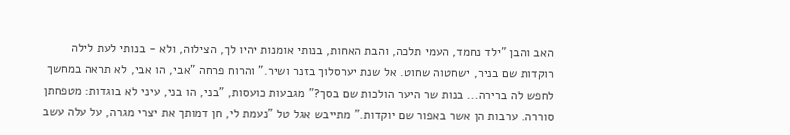האב והבן "ילד נחמד, העמי תלכה, והבת האחות, בנותי אומנות יהיו לך, הצילוה, ולא - בנותי לעת לילה רוקדות שם בניר, ישחטוה שחוט. אל שנת יערסלוך בזנר ושיר." והרוח פרחה "אבי, הו אבי, לא תראה במחשך לחפש לה ברירה... בנות שר היער הולכות שם בסך?" מגבעות כועסות, "בני, הו בני, עיני לא בוגדות: מטפחתן סוררה. ערבות הן אשר באפור שם יוקדות." מתייבש אגל טל "נעמת לי, חן דמותך את יצרי מגרה, על עלה עשב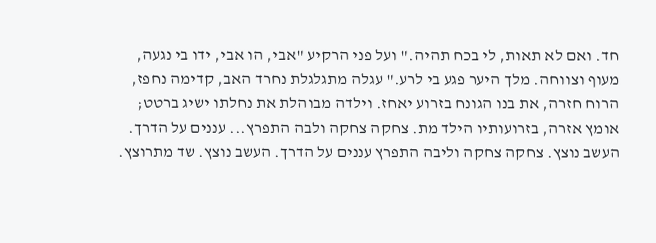חד. ואם לא תאות, לי בכח תהיה." ועל פני הרקיע "אבי, הו אבי, ידו בי נגעה, מעוף וצווחה. מלך היער פגע בי לרע." עגלה מתגלגלת נחרד האב, קדימה נחפז, הרוח חזרה, את בנו הגונח בזרוע יאחז. וילדה מבוהלת את נחלתו ישיג ברטט; אומץ אזרה, בזרועותיו הילד מת. צחקה צחקה ולבה התפרץ... עננים על הדרך. העשב נוצץ. צחקה צחקה וליבה התפרץ עננים על הדרך. העשב נוצץ. שד מתרוצץ.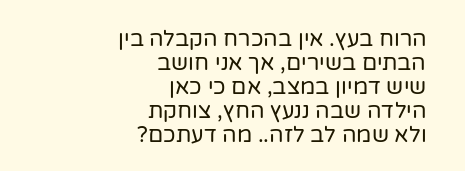הרוח בעץ. אין בהכרח הקבלה בין הבתים בשירים, אך אני חושב שיש דמיון במצב, אם כי כאן הילדה שבה ננעץ החץ, צוחקת ולא שמה לב לזה.. מה דעתכם?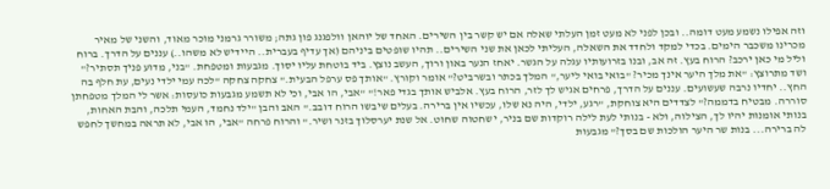וזה אפילו נשמע מעט דומה.. ובכן לפני לא מעט זמן העלתי שאלה אם יש קשר בין השירים. האחד של יוהאן וולפגנג פון גתה; משורר גרמני מוכר מאוד, והשני של מאיר מכרינו משכבר הימים. בכדי למקד ולחדד את השאלה, העליתי לכאן את שני השירים.. תהיו שופטים ביניהם (אך עדיף בעברית.. היידיש לא משהו..) עננים על הדרך. ברוח וליל מי כאן ירכב? הרוח בעץ. זה אב, ובנו בזרועותיו עגלה על הגשר. יאחז הנער באון ורוך, העשב נוצץ. ביד בוטחת עליו יסוך. מגבעות ומטפחת. "בני, מדוע פניך תסתיר?" ושד מתרוצץ: "את מלך היער אינך מכיר? "בואי בואי ליער," המלך בכתר ובשרביט?" אומר וקורץ. "אותך פס ערפל הבעית." צחקה צחקה "לכה עמי ילדי נעים, עת חלף בה החץ.. יחדיו נרבה שעשועים. עננים על הדרך, פרחים אגיש לך לזר, הרוח בעץ. אלביש אותך בגדי פאר!" "אבי, הו אבי, וכי לא תשמע מגבעות כועסות: אשר לי המלך מטפחתן סוררה. מבטיח בדממה?" לצדדים היא צוחקת, "רגע, ילדי, היה נא שלו, עכשיו אין ברירה. בעלים שיבשו הרוח דובב." האב והבן "ילד נחמד, העמי תלכה, והבת האחות, בנותי אומנות יהיו לך, הצילוה, ולא - בנותי לעת לילה רוקדות שם בניר, ישחטוה שחוט. אל שנת יערסלוך בזנר ושיר." והרוח פרחה "אבי, הו אבי, לא תראה במחשך לחפש לה ברירה... בנות שר היער הולכות שם בסך?" מגבעות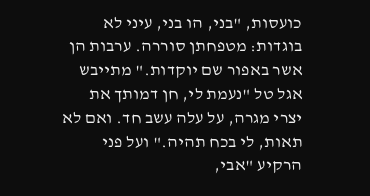כועסות, "בני, הו בני, עיני לא בוגדות: מטפחתן סוררה. ערבות הן אשר באפור שם יוקדות." מתייבש אגל טל "נעמת לי, חן דמותך את יצרי מגרה, על עלה עשב חד. ואם לא תאות, לי בכח תהיה." ועל פני הרקיע "אבי,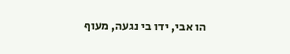הו אבי, ידו בי נגעה, מעוף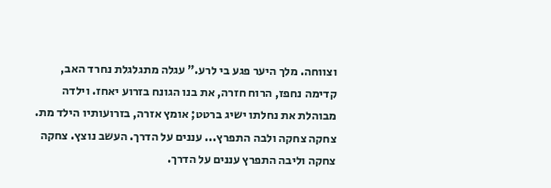וצווחה. מלך היער פגע בי לרע." עגלה מתגלגלת נחרד האב, קדימה נחפז, הרוח חזרה, את בנו הגונח בזרוע יאחז. וילדה מבוהלת את נחלתו ישיג ברטט; אומץ אזרה, בזרועותיו הילד מת. צחקה צחקה ולבה התפרץ... עננים על הדרך. העשב נוצץ. צחקה צחקה וליבה התפרץ עננים על הדרך.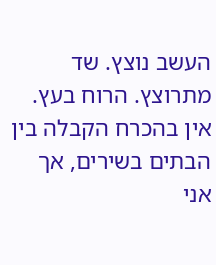העשב נוצץ. שד מתרוצץ. הרוח בעץ. אין בהכרח הקבלה בין הבתים בשירים, אך אני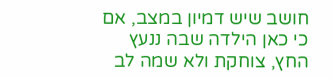חושב שיש דמיון במצב, אם כי כאן הילדה שבה ננעץ החץ, צוחקת ולא שמה לב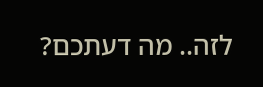לזה.. מה דעתכם?